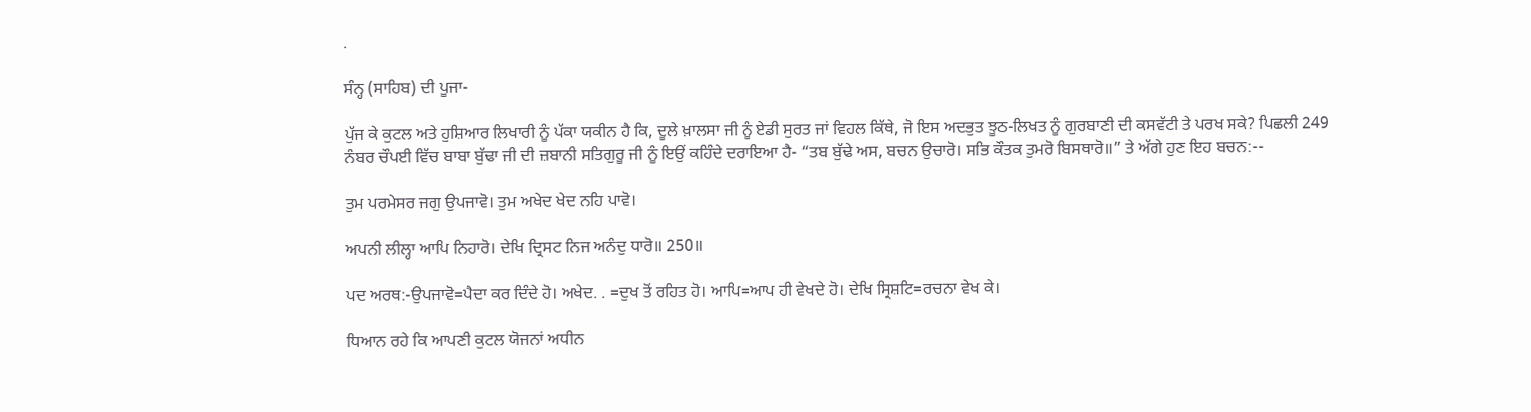.

ਸੰਨ੍ਹ (ਸਾਹਿਬ) ਦੀ ਪੂਜਾ-

ਪੁੱਜ ਕੇ ਕੁਟਲ ਅਤੇ ਹੁਸ਼ਿਆਰ ਲਿਖਾਰੀ ਨੂੰ ਪੱਕਾ ਯਕੀਨ ਹੈ ਕਿ, ਦੂਲੇ ਖ਼ਾਲਸਾ ਜੀ ਨੂੰ ਏਡੀ ਸੁਰਤ ਜਾਂ ਵਿਹਲ ਕਿੱਥੇ, ਜੋ ਇਸ ਅਦਭੁਤ ਝੂਠ-ਲਿਖਤ ਨੂੰ ਗੁਰਬਾਣੀ ਦੀ ਕਸਵੱਟੀ ਤੇ ਪਰਖ ਸਕੇ? ਪਿਛਲੀ 249 ਨੰਬਰ ਚੌਪਈ ਵਿੱਚ ਬਾਬਾ ਬੁੱਢਾ ਜੀ ਦੀ ਜ਼ਬਾਨੀ ਸਤਿਗੁਰੂ ਜੀ ਨੂੰ ਇਉਂ ਕਹਿੰਦੇ ਦਰਾਇਆ ਹੈ- “ਤਬ ਬੁੱਢੇ ਅਸ, ਬਚਨ ਉਚਾਰੋ। ਸਭਿ ਕੌਤਕ ਤੁਮਰੋ ਬਿਸਥਾਰੋ॥” ਤੇ ਅੱਗੇ ਹੁਣ ਇਹ ਬਚਨ:--

ਤੁਮ ਪਰਮੇਸਰ ਜਗੁ ਉਪਜਾਵੋ। ਤੁਮ ਅਖੇਦ ਖੇਦ ਨਹਿ ਪਾਵੋ।

ਅਪਨੀ ਲੀਲ੍ਹਾ ਆਪਿ ਨਿਹਾਰੋ। ਦੇਖਿ ਦ੍ਰਿਸਟ ਨਿਜ ਅਨੰਦੁ ਧਾਰੋ॥ 250॥

ਪਦ ਅਰਥ:-ਉਪਜਾਵੋ=ਪੈਦਾ ਕਰ ਦਿੰਦੇ ਹੋ। ਅਖੇਦ. . =ਦੁਖ ਤੋਂ ਰਹਿਤ ਹੋ। ਆਪਿ=ਆਪ ਹੀ ਵੇਖਦੇ ਹੋ। ਦੇਖਿ ਸ੍ਰਿਸ਼ਟਿ=ਰਚਨਾ ਵੇਖ ਕੇ।

ਧਿਆਨ ਰਹੇ ਕਿ ਆਪਣੀ ਕੁਟਲ ਯੋਜਨਾਂ ਅਧੀਨ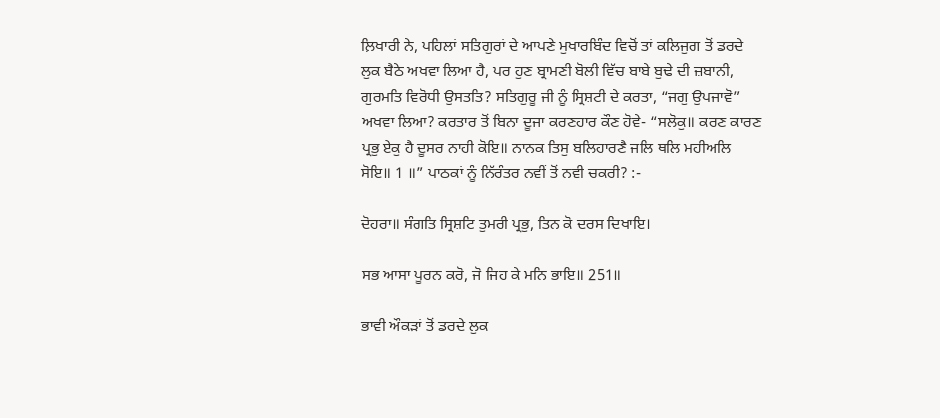ਲ਼ਿਖਾਰੀ ਨੇ, ਪਹਿਲਾਂ ਸਤਿਗੁਰਾਂ ਦੇ ਆਪਣੇ ਮੁਖਾਰਬਿੰਦ ਵਿਚੋਂ ਤਾਂ ਕਲਿਜੁਗ ਤੋਂ ਡਰਦੇ ਲੁਕ ਬੈਠੇ ਅਖਵਾ ਲਿਆ ਹੈ, ਪਰ ਹੁਣ ਬ੍ਰਾਮਣੀ ਬੋਲੀ ਵਿੱਚ ਬਾਬੇ ਬੁਢੇ ਦੀ ਜ਼ਬਾਨੀ, ਗੁਰਮਤਿ ਵਿਰੋਧੀ ਉਸਤਤਿ? ਸਤਿਗੁਰੂ ਜੀ ਨੂੰ ਸ੍ਰਿਸ਼ਟੀ ਦੇ ਕਰਤਾ, “ਜਗੁ ਉਪਜਾਵੋ” ਅਖਵਾ ਲਿਆ? ਕਰਤਾਰ ਤੋਂ ਬਿਨਾ ਦੂਜਾ ਕਰਣਹਾਰ ਕੌਣ ਹੋਵੇ- “ਸਲੋਕੁ॥ ਕਰਣ ਕਾਰਣ ਪ੍ਰਭੁ ਏਕੁ ਹੈ ਦੂਸਰ ਨਾਹੀ ਕੋਇ॥ ਨਾਨਕ ਤਿਸੁ ਬਲਿਹਾਰਣੈ ਜਲਿ ਥਲਿ ਮਹੀਅਲਿ ਸੋਇ॥ 1 ॥” ਪਾਠਕਾਂ ਨੂੰ ਨਿੱਰੰਤਰ ਨਵੀਂ ਤੋਂ ਨਵੀ ਚਕਰੀ? :-

ਦੋਹਰਾ॥ ਸੰਗਤਿ ਸ੍ਰਿਸ਼ਟਿ ਤੁਮਰੀ ਪ੍ਰਭੁ, ਤਿਨ ਕੋ ਦਰਸ ਦਿਖਾਇ।

ਸਭ ਆਸਾ ਪੂਰਨ ਕਰੋ, ਜੋ ਜਿਹ ਕੇ ਮਨਿ ਭਾਇ॥ 251॥

ਭਾਵੀ ਔਕੜਾਂ ਤੋਂ ਡਰਦੇ ਲੁਕ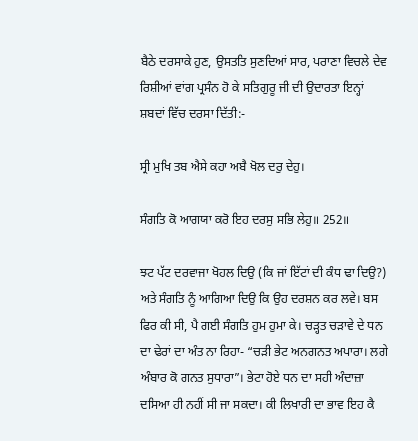ਬੈਠੇ ਦਰਸਾਕੇ ਹੁਣ, ਉਸਤਤਿ ਸੁਣਦਿਆਂ ਸਾਰ, ਪਰਾਣਾ ਵਿਚਲੇ ਦੇਵ ਰਿਸ਼ੀਆਂ ਵਾਂਗ ਪ੍ਰਸੰਨ ਹੋ ਕੇ ਸਤਿਗੁਰੂ ਜੀ ਦੀ ਉਦਾਰਤਾ ਇਨ੍ਹਾਂ ਸ਼ਬਦਾਂ ਵਿੱਚ ਦਰਸਾ ਦਿੱਤੀ:-

ਸ੍ਰੀ ਮੁਖਿ ਤਬ ਐਸੇ ਕਹਾ ਅਬੈ ਖੋਲ ਦਰੁ ਦੇਹੁ।

ਸੰਗਤਿ ਕੋ ਆਗਯਾ ਕਰੋ ਇਹ ਦਰਸੁ ਸਭਿ ਲੇਹੁ॥ 252॥

ਝਟ ਪੱਟ ਦਰਵਾਜਾ ਖੋਹਲ ਦਿਉ (ਕਿ ਜਾਂ ਇੱਟਾਂ ਦੀ ਕੰਧ ਢਾ ਦਿਉ?) ਅਤੇ ਸੰਗਤਿ ਨੂੰ ਆਗਿਆ ਦਿਉ ਕਿ ਉਹ ਦਰਸ਼ਨ ਕਰ ਲਵੇ। ਬਸ ਫਿਰ ਕੀ ਸੀ, ਪੈ ਗਈ ਸੰਗਤਿ ਹੁਮ ਹੁਮਾ ਕੇ। ਚੜ੍ਹਤ ਚੜਾਵੇ ਦੇ ਧਨ ਦਾ ਢੇਰਾਂ ਦਾ ਅੰਤ ਨਾ ਰਿਹਾ- “ਚੜੀ ਭੇਟ ਅਨਗਨਤ ਅਪਾਰਾ। ਲਗੇ ਅੰਬਾਰ ਕੋ ਗਨਤ ਸੁਧਾਰਾ”। ਭੇਟਾ ਹੋਏ ਧਨ ਦਾ ਸਹੀ ਅੰਦਾਜ਼ਾ ਦਸਿਆ ਹੀ ਨਹੀਂ ਸੀ ਜਾ ਸਕਦਾ। ਕੀ ਲਿਖਾਰੀ ਦਾ ਭਾਵ ਇਹ ਕੈ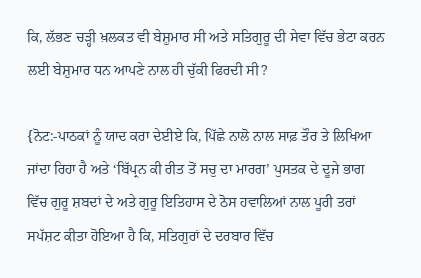ਕਿ, ਲੱਭਣ ਚੜ੍ਹੀ ਖ਼ਲਕਤ ਵੀ ਬੇਸ਼ੁਮਾਰ ਸੀ ਅਤੇ ਸਤਿਗੁਰੂ ਦੀ ਸੇਵਾ ਵਿੱਚ ਭੇਟਾ ਕਰਨ ਲਈ ਬੇਸ਼ੁਮਾਰ ਧਨ ਆਪਣੇ ਨਾਲ ਹੀ ਚੁੱਕੀ ਫਿਰਦੀ ਸੀ?

{ਨੋਟ:-ਪਾਠਕਾਂ ਨੂੰ ਯਾਦ ਕਰਾ ਦੇਈਏ ਕਿ, ਪਿੱਛੇ ਨਾਲੋ ਨਾਲ ਸਾਫ਼ ਤੌਰ ਤੇ ਲਿਖਿਆ ਜਾਂਦਾ ਰਿਹਾ ਹੈ ਅਤੇ ‘ਬਿੱਪ੍ਰਨ ਕੀ ਰੀਤ ਤੋਂ ਸਚੁ ਦਾ ਮਾਰਗ’ ਪੁਸਤਕ ਦੇ ਦੂਜੇ ਭਾਗ ਵਿੱਚ ਗੁਰੂ ਸ਼ਬਦਾਂ ਦੇ ਅਤੇ ਗੁਰੂ ਇਤਿਹਾਸ ਦੇ ਠੋਸ ਹਵਾਲਿਆਂ ਨਾਲ ਪੂਰੀ ਤਰਾਂ ਸਪੱਸ਼ਟ ਕੀਤਾ ਹੋਇਆ ਹੈ ਕਿ, ਸਤਿਗੁਰਾਂ ਦੇ ਦਰਬਾਰ ਵਿੱਚ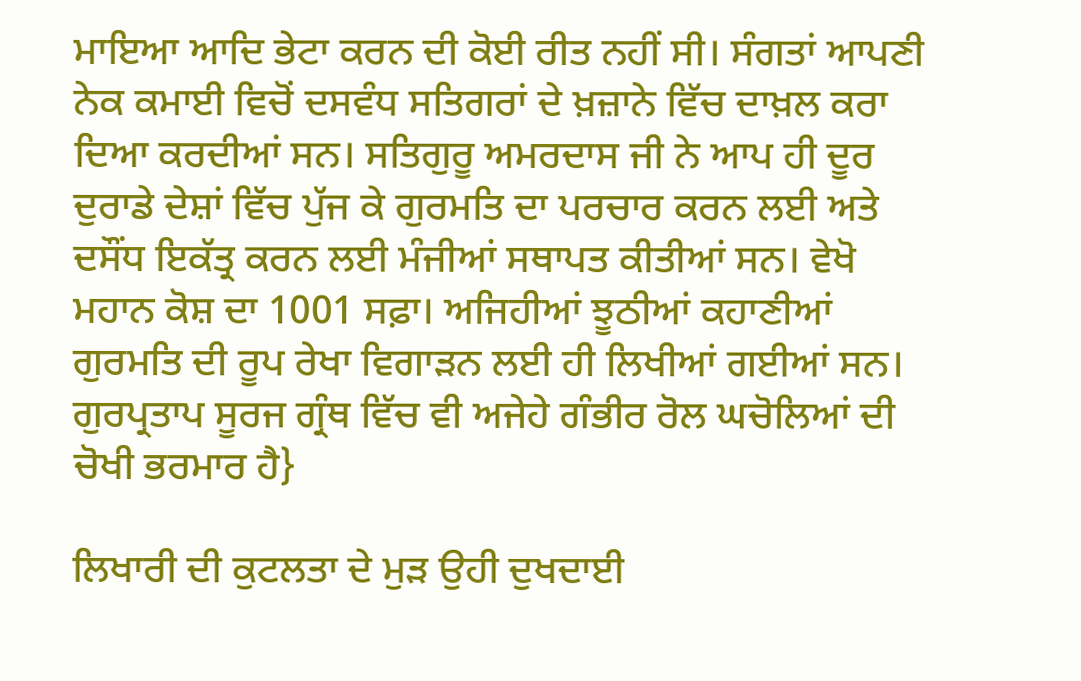ਮਾਇਆ ਆਦਿ ਭੇਟਾ ਕਰਨ ਦੀ ਕੋਈ ਰੀਤ ਨਹੀਂ ਸੀ। ਸੰਗਤਾਂ ਆਪਣੀ ਨੇਕ ਕਮਾਈ ਵਿਚੋਂ ਦਸਵੰਧ ਸਤਿਗਰਾਂ ਦੇ ਖ਼ਜ਼ਾਨੇ ਵਿੱਚ ਦਾਖ਼ਲ ਕਰਾ ਦਿਆ ਕਰਦੀਆਂ ਸਨ। ਸਤਿਗੁਰੂ ਅਮਰਦਾਸ ਜੀ ਨੇ ਆਪ ਹੀ ਦੂਰ ਦੁਰਾਡੇ ਦੇਸ਼ਾਂ ਵਿੱਚ ਪੁੱਜ ਕੇ ਗੁਰਮਤਿ ਦਾ ਪਰਚਾਰ ਕਰਨ ਲਈ ਅਤੇ ਦਸੌਂਧ ਇਕੱਤ੍ਰ ਕਰਨ ਲਈ ਮੰਜੀਆਂ ਸਥਾਪਤ ਕੀਤੀਆਂ ਸਨ। ਵੇਖੋ ਮਹਾਨ ਕੋਸ਼ ਦਾ 1001 ਸਫ਼ਾ। ਅਜਿਹੀਆਂ ਝੂਠੀਆਂ ਕਹਾਣੀਆਂ ਗੁਰਮਤਿ ਦੀ ਰੂਪ ਰੇਖਾ ਵਿਗਾੜਨ ਲਈ ਹੀ ਲਿਖੀਆਂ ਗਈਆਂ ਸਨ। ਗੁਰਪ੍ਰਤਾਪ ਸੂਰਜ ਗ੍ਰੰਥ ਵਿੱਚ ਵੀ ਅਜੇਹੇ ਗੰਭੀਰ ਰੋਲ ਘਚੋਲਿਆਂ ਦੀ ਚੋਖੀ ਭਰਮਾਰ ਹੈ}

ਲਿਖਾਰੀ ਦੀ ਕੁਟਲਤਾ ਦੇ ਮੁੜ ਉਹੀ ਦੁਖਦਾਈ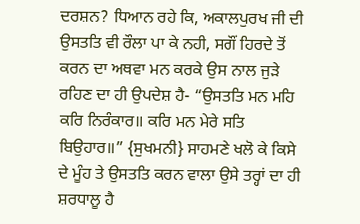ਦਰਸ਼ਨ? ਧਿਆਨ ਰਹੇ ਕਿ, ਅਕਾਲਪੁਰਖ ਜੀ ਦੀ ਉਸਤਤਿ ਵੀ ਰੌਲਾ ਪਾ ਕੇ ਨਹੀ, ਸਗੌਂ ਹਿਰਦੇ ਤੋਂ ਕਰਨ ਦਾ ਅਥਵਾ ਮਨ ਕਰਕੇ ਉਸ ਨਾਲ ਜੁੜੇ ਰਹਿਣ ਦਾ ਹੀ ਉਪਦੇਸ਼ ਹੈ- “ਉਸਤਤਿ ਮਨ ਮਹਿ ਕਰਿ ਨਿਰੰਕਾਰ॥ ਕਰਿ ਮਨ ਮੇਰੇ ਸਤਿ ਬਿਉਹਾਰ॥” {ਸੁਖਮਨੀ} ਸਾਹਮਣੇ ਖਲੋ ਕੇ ਕਿਸੇ ਦੇ ਮੂੰਹ ਤੇ ਉਸਤਤਿ ਕਰਨ ਵਾਲਾ ਉਸੇ ਤਰ੍ਹਾਂ ਦਾ ਹੀ ਸ਼ਰਧਾਲੂ ਹੈ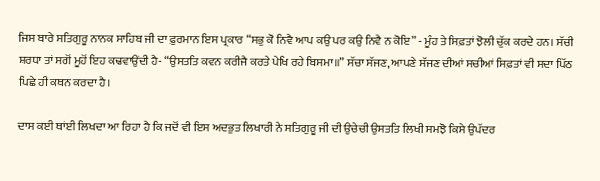ਜਿਸ ਬਾਰੇ ਸਤਿਗੁਰੂ ਨਾਨਕ ਸਾਹਿਬ ਜੀ ਦਾ ਫ਼ੁਰਮਾਨ ਇਸ ਪ੍ਰਕਾਰ “ਸਭੁ ਕੋ ਨਿਵੈ ਆਪ ਕਉ ਪਰ ਕਉ ਨਿਵੈ ਨ ਕੋਇ” - ਮੂੰਹ ਤੇ ਸਿਫ਼ਤਾਂ ਝੋਲੀ ਚੁੱਕ ਕਰਦੇ ਹਨ। ਸੱਚੀ ਸ਼ਰਧਾ ਤਾਂ ਸਗੋਂ ਮੂਹੋਂ ਇਹ ਕਢਵਾਉਂਦੀ ਹੈ- “ਉਸਤਤਿ ਕਵਨ ਕਰੀਜੈ ਕਰਤੇ ਪੇਖਿ ਰਹੇ ਬਿਸਮਾ॥” ਸੱਚਾ ਸੱਜਣ, ਆਪਣੇ ਸੱਜਣ ਦੀਆਂ ਸਚੀਆਂ ਸਿਫ਼ਤਾਂ ਵੀ ਸਦਾ ਪਿੱਠ ਪਿਛੇ ਹੀ ਕਥਨ ਕਰਦਾ ਹੈ।

ਦਾਸ ਕਈ ਥਾਂਈ ਲਿਖਦਾ ਆ ਰਿਹਾ ਹੈ ਕਿ ਜਦੋਂ ਵੀ ਇਸ ਅਦਭੁਤ ਲਿਖਾਰੀ ਨੇ ਸਤਿਗੁਰੂ ਜੀ ਦੀ ਉਚੇਚੀ ਉਸਤਤਿ ਲਿਖੀ ਸਮਝੋ ਕਿਸੇ ਉਪੱਦਰ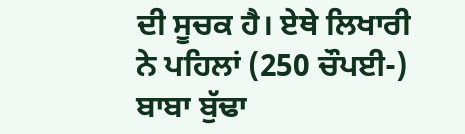ਦੀ ਸੂਚਕ ਹੈ। ਏਥੇ ਲਿਖਾਰੀ ਨੇ ਪਹਿਲਾਂ (250 ਚੌਪਈ-) ਬਾਬਾ ਬੁੱਢਾ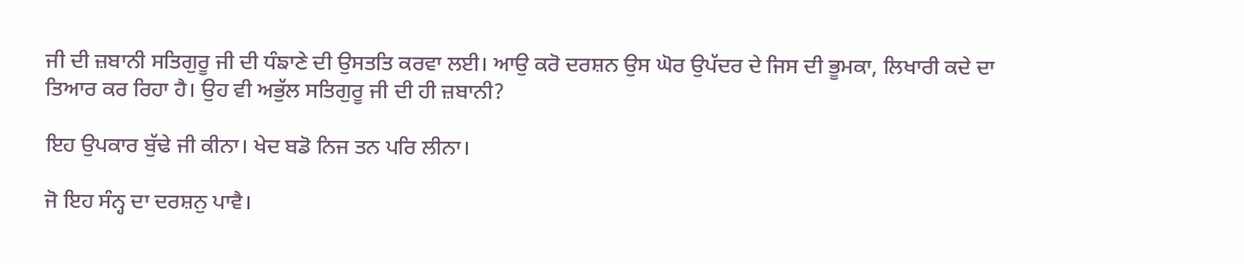ਜੀ ਦੀ ਜ਼ਬਾਨੀ ਸਤਿਗੁਰੂ ਜੀ ਦੀ ਧੰਙਾਣੇ ਦੀ ਉਸਤਤਿ ਕਰਵਾ ਲਈ। ਆਉ ਕਰੋ ਦਰਸ਼ਨ ਉਸ ਘੋਰ ਉਪੱਦਰ ਦੇ ਜਿਸ ਦੀ ਭੂਮਕਾ, ਲਿਖਾਰੀ ਕਦੇ ਦਾ ਤਿਆਰ ਕਰ ਰਿਹਾ ਹੈ। ਉਹ ਵੀ ਅਭੁੱਲ ਸਤਿਗੁਰੂ ਜੀ ਦੀ ਹੀ ਜ਼ਬਾਨੀ?

ਇਹ ਉਪਕਾਰ ਬੁੱਢੇ ਜੀ ਕੀਨਾ। ਖੇਦ ਬਡੋ ਨਿਜ ਤਨ ਪਰਿ ਲੀਨਾ।

ਜੋ ਇਹ ਸੰਨ੍ਹ ਦਾ ਦਰਸ਼ਨੁ ਪਾਵੈ।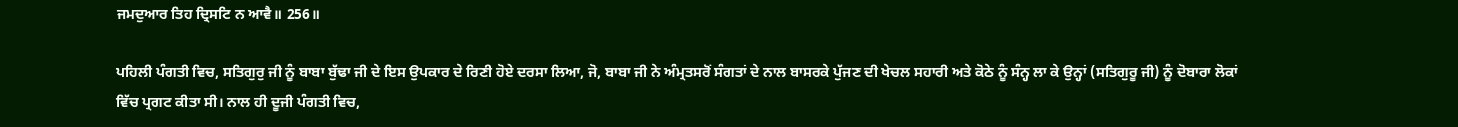ਜਮਦੁਆਰ ਤਿਹ ਦ੍ਰਿਸਟਿ ਨ ਆਵੈ॥ 256॥

ਪਹਿਲੀ ਪੰਗਤੀ ਵਿਚ, ਸਤਿਗੁਰੁ ਜੀ ਨੂੰ ਬਾਬਾ ਬੁੱਢਾ ਜੀ ਦੇ ਇਸ ਉਪਕਾਰ ਦੇ ਰਿਣੀ ਹੋਏ ਦਰਸਾ ਲਿਆ, ਜੋ, ਬਾਬਾ ਜੀ ਨੇ ਅੰਮ੍ਰਤਸਰੋਂ ਸੰਗਤਾਂ ਦੇ ਨਾਲ ਬਾਸਰਕੇ ਪੁੱਜਣ ਦੀ ਖੇਚਲ ਸਹਾਰੀ ਅਤੇ ਕੋਠੇ ਨੂੰ ਸੰਨ੍ਹ ਲਾ ਕੇ ਉਨ੍ਹਾਂ (ਸਤਿਗੁਰੂ ਜੀ) ਨੂੰ ਦੋਬਾਰਾ ਲੋਕਾਂ ਵਿੱਚ ਪ੍ਰਗਟ ਕੀਤਾ ਸੀ। ਨਾਲ ਹੀ ਦੂਜੀ ਪੰਗਤੀ ਵਿਚ,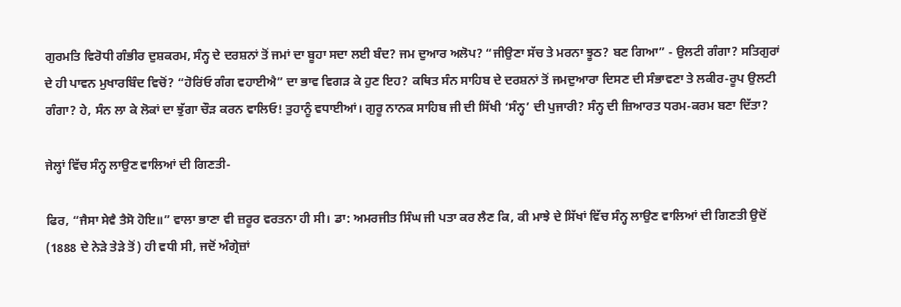ਗੁਰਮਤਿ ਵਿਰੋਧੀ ਗੰਭੀਰ ਦੁਸ਼ਕਰਮ, ਸੰਨ੍ਹ ਦੇ ਦਰਸ਼ਨਾਂ ਤੋਂ ਜਮਾਂ ਦਾ ਬੂਹਾ ਸਦਾ ਲਈ ਬੰਦ? ਜਮ ਦੁਆਰ ਅਲੋਪ? “ਜੀਉਣਾ ਸੱਚ ਤੇ ਮਰਨਾ ਝੂਠ? ਬਣ ਗਿਆ” - ਉਲਟੀ ਗੰਗਾ? ਸਤਿਗੁਰਾਂ ਦੇ ਹੀ ਪਾਵਨ ਮੁਖਾਰਬਿੰਦ ਵਿਚੋਂ? “ਹੋਰਿਂਓ ਗੰਗ ਵਹਾਈਐ” ਦਾ ਭਾਵ ਵਿਗੜ ਕੇ ਹੁਣ ਇਹ? ਕਥਿਤ ਸੰਨ ਸਾਹਿਬ ਦੇ ਦਰਸ਼ਨਾਂ ਤੋਂ ਜਮਦੁਆਰਾ ਦਿਸਣ ਦੀ ਸੰਭਾਵਣਾ ਤੇ ਲਕੀਰ-ਰੂਪ ਉਲਟੀ ਗੰਗਾ? ਹੇ, ਸੰਨ ਲਾ ਕੇ ਲੋਕਾਂ ਦਾ ਝੁੱਗਾ ਚੌੜ ਕਰਨ ਵਾਲਿਓ! ਤੁਹਾਨੂੰ ਵਧਾਈਆਂ। ਗੁਰੂ ਨਾਨਕ ਸਾਹਿਬ ਜੀ ਦੀ ਸਿੱਖੀ ‘ਸੰਨ੍ਹ’ ਦੀ ਪੁਜਾਰੀ? ਸੰਨ੍ਹ ਦੀ ਜ਼ਿਆਰਤ ਧਰਮ-ਕਰਮ ਬਣਾ ਦਿੱਤਾ?

ਜੇਲ੍ਹਾਂ ਵਿੱਚ ਸੰਨ੍ਹ ਲਾਉਣ ਵਾਲਿਆਂ ਦੀ ਗਿਣਤੀ-

ਫਿਰ, “ਜੈਸਾ ਸੇਵੈ ਤੈਸੋ ਹੋਇ॥” ਵਾਲਾ ਭਾਣਾ ਵੀ ਜ਼ਰੂਰ ਵਰਤਨਾ ਹੀ ਸੀ। ਡਾ: ਅਮਰਜੀਤ ਸਿੰਘ ਜੀ ਪਤਾ ਕਰ ਲੈਣ ਕਿ, ਕੀ ਮਾਝੇ ਦੇ ਸਿੱਖਾਂ ਵਿੱਚ ਸੰਨ੍ਹ ਲਾਉਣ ਵਾਲਿਆਂ ਦੀ ਗਿਣਤੀ ਉਦੋਂ (1888 ਦੇ ਨੇੜੇ ਤੇੜੇ ਤੋਂ) ਹੀ ਵਧੀ ਸੀ, ਜਦੋਂ ਅੰਗ੍ਰੇਜ਼ਾਂ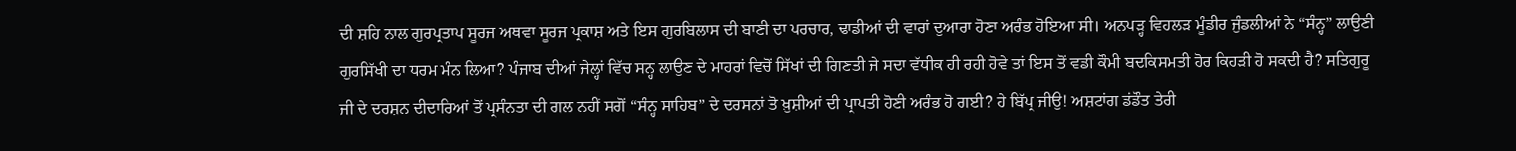ਦੀ ਸ਼ਹਿ ਨਾਲ ਗੁਰਪ੍ਰਤਾਪ ਸੂਰਜ ਅਥਵਾ ਸੂਰਜ ਪ੍ਰਕਾਸ਼ ਅਤੇ ਇਸ ਗੁਰਬਿਲਾਸ ਦੀ ਬਾਣੀ ਦਾ ਪਰਚਾਰ, ਢਾਡੀਆਂ ਦੀ ਵਾਰਾਂ ਦੁਆਰਾ ਹੋਣਾ ਅਰੰਭ ਹੋਇਆ ਸੀ। ਅਨਪੜ੍ਹ ਵਿਹਲੜ ਮੂੰਡੀਰ ਜੁੰਡਲੀਆਂ ਨੇ “ਸੰਨ੍ਹ” ਲਾਉਣੀ ਗੁਰਸਿੱਖੀ ਦਾ ਧਰਮ ਮੰਨ ਲਿਆ? ਪੰਜਾਬ ਦੀਆਂ ਜੇਲ੍ਹਾਂ ਵਿੱਚ ਸਨ੍ਹ ਲਾਉਣ ਦੇ ਮਾਹਰਾਂ ਵਿਚੋਂ ਸਿੱਖਾਂ ਦੀ ਗਿਣਤੀ ਜੇ ਸਦਾ ਵੱਧੀਕ ਹੀ ਰਹੀ ਹੋਵੇ ਤਾਂ ਇਸ ਤੋਂ ਵਡੀ ਕੌਮੀ ਬਦਕਿਸਮਤੀ ਹੋਰ ਕਿਹੜੀ ਹੋ ਸਕਦੀ ਹੈ? ਸਤਿਗੁਰੂ ਜੀ ਦੇ ਦਰਸ਼ਨ ਦੀਦਾਰਿਆਂ ਤੋਂ ਪ੍ਰਸੰਨਤਾ ਦੀ ਗਲ ਨਹੀਂ ਸਗੋਂ “ਸੰਨ੍ਹ ਸਾਹਿਬ” ਦੇ ਦਰਸਨਾਂ ਤੋ ਖ਼ੁਸ਼ੀਆਂ ਦੀ ਪ੍ਰਾਪਤੀ ਹੋਣੀ ਅਰੰਭ ਹੋ ਗਈ? ਹੇ ਬਿੱਪ੍ਰ ਜੀਉ! ਅਸ਼ਟਾਂਗ ਡਂਡੌਤ ਤੇਰੀ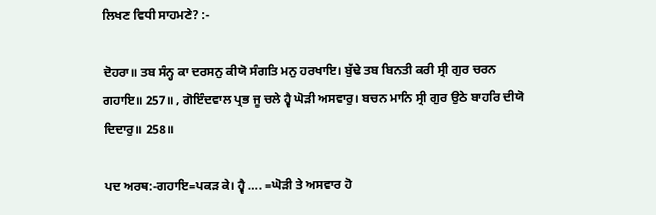ਲਿਖਣ ਵਿਧੀ ਸਾਹਮਣੇ? :-

ਦੋਹਰਾ॥ ਤਬ ਸੰਨ੍ਹ ਕਾ ਦਰਸਨੁ ਕੀਯੋ ਸੰਗਤਿ ਮਨੁ ਹਰਖਾਇ। ਬੁੱਢੇ ਤਬ ਬਿਨਤੀ ਕਰੀ ਸ੍ਰੀ ਗੁਰ ਚਰਨ ਗਹਾਇ॥ 257॥ , ਗੋਇੰਦਵਾਲ ਪ੍ਰਭ ਜੂ ਚਲੇ ਹ੍ਵੈ ਘੋੜੀ ਅਸਵਾਰੁ। ਬਚਨ ਮਾਨਿ ਸ੍ਰੀ ਗੁਰ ਉਠੇ ਬਾਹਰਿ ਦੀਯੋ ਦਿਦਾਰੁ॥ 258॥

ਪਦ ਅਰਥ:-ਗਹਾਇ=ਪਕੜ ਕੇ। ਹ੍ਵੈ …. =ਘੋੜੀ ਤੇ ਅਸਵਾਰ ਹੋ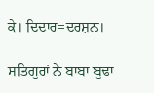ਕੇ। ਦਿਦਾਰ=ਦਰਸ਼ਨ।

ਸਤਿਗੁਰਾਂ ਨੇ ਬਾਬਾ ਬੁਢਾ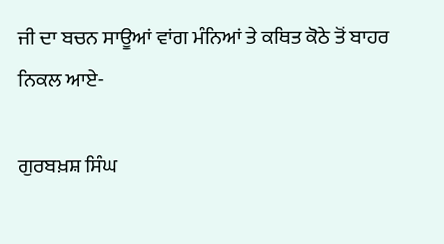ਜੀ ਦਾ ਬਚਨ ਸਾਊਆਂ ਵਾਂਗ ਮੰਨਿਆਂ ਤੇ ਕਥਿਤ ਕੋਠੇ ਤੋਂ ਬਾਹਰ ਨਿਕਲ ਆਏ-

ਗੁਰਬਖ਼ਸ਼ ਸਿੰਘ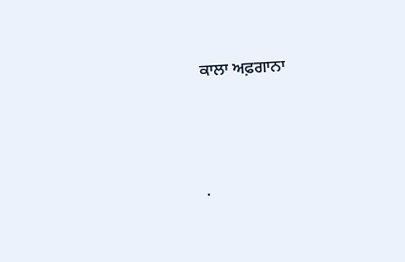ਕਾਲਾ ਅਫ਼ਗਾਨਾ




.